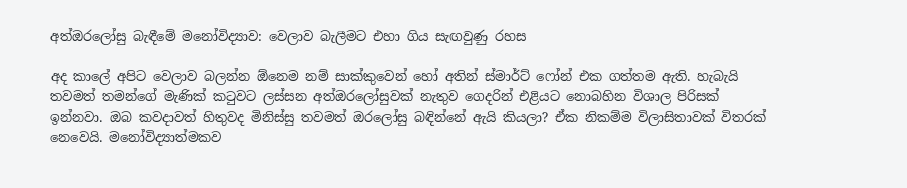අත්ඔරලෝසු බැඳීමේ මනෝවිද්‍යාව: වෙලාව බැලීමට එහා ගිය සැඟවුණු රහස

අද කාලේ අපිට වෙලාව බලන්න ඕනෙම නම් සාක්කුවෙන් හෝ අතින් ස්මාර්ට් ෆෝන් එක ගත්තම ඇති. හැබැයි තවමත් තමන්ගේ මැණික් කටුවට ලස්සන අත්ඔරලෝසුවක් නැතුව ගෙදරින් එළියට නොබහින විශාල පිරිසක් ඉන්නවා. ඔබ කවදාවත් හිතුවද මිනිස්සු තවමත් ඔරලෝසු බඳින්නේ ඇයි කියලා? ඒක නිකම්ම විලාසිතාවක් විතරක් නෙවෙයි. මනෝවිද්‍යාත්මකව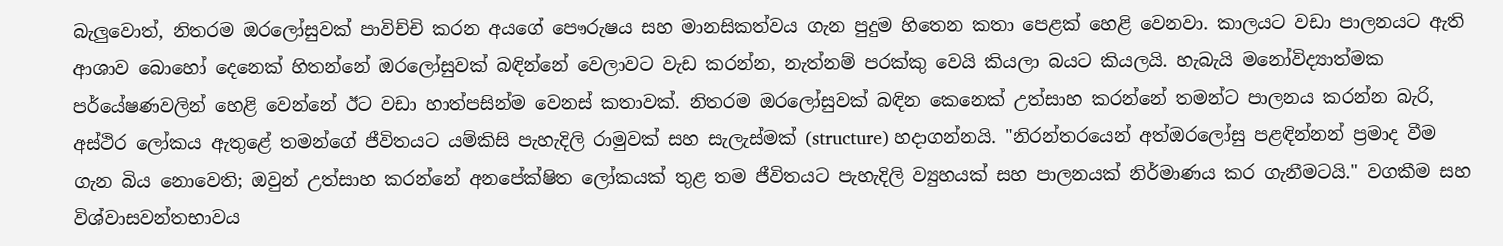බැලුවොත්, නිතරම ඔරලෝසුවක් පාවිච්චි කරන අයගේ පෞරුෂය සහ මානසිකත්වය ගැන පුදුම හිතෙන කතා පෙළක් හෙළි වෙනවා. කාලයට වඩා පාලනයට ඇති ආශාව බොහෝ දෙනෙක් හිතන්නේ ඔරලෝසුවක් බඳින්නේ වෙලාවට වැඩ කරන්න, නැත්නම් පරක්කු වෙයි කියලා බයට කියලයි. හැබැයි මනෝවිද්‍යාත්මක පර්යේෂණවලින් හෙළි වෙන්නේ ඊට වඩා හාත්පසින්ම වෙනස් කතාවක්. නිතරම ඔරලෝසුවක් බඳින කෙනෙක් උත්සාහ කරන්නේ තමන්ට පාලනය කරන්න බැරි, අස්ථිර ලෝකය ඇතුළේ තමන්ගේ ජීවිතයට යම්කිසි පැහැදිලි රාමුවක් සහ සැලැස්මක් (structure) හදාගන්නයි. "නිරන්තරයෙන් අත්ඔරලෝසු පළඳින්නන් ප්‍රමාද වීම ගැන බිය නොවෙති; ඔවුන් උත්සාහ කරන්නේ අනපේක්ෂිත ලෝකයක් තුළ තම ජීවිතයට පැහැදිලි ව්‍යුහයක් සහ පාලනයක් නිර්මාණය කර ගැනීමටයි." වගකීම සහ විශ්වාසවන්තභාවය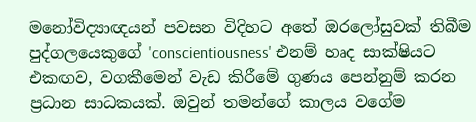මනෝවිද්‍යාඥයන් පවසන විදිහට අතේ ඔරලෝසුවක් තිබීම පුද්ගලයෙකුගේ 'conscientiousness' එනම් හෘද සාක්ෂියට එකඟව, වගකීමෙන් වැඩ කිරීමේ ගුණය පෙන්නුම් කරන ප්‍රධාන සාධකයක්. ඔවුන් තමන්ගේ කාලය වගේම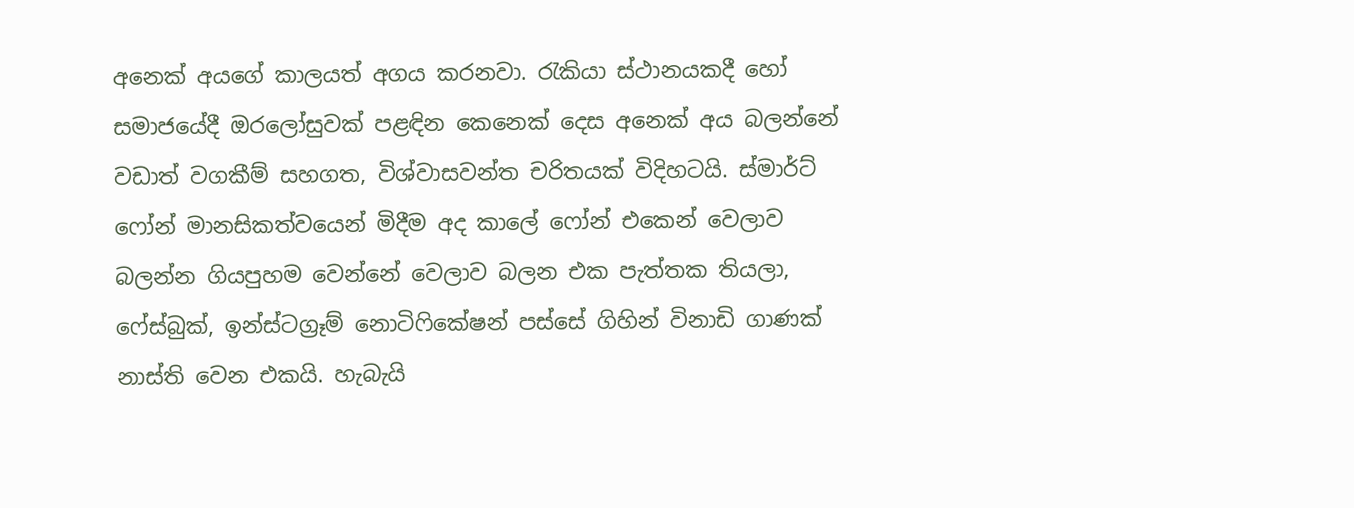අනෙක් අයගේ කාලයත් අගය කරනවා. රැකියා ස්ථානයකදී හෝ සමාජයේදී ඔරලෝසුවක් පළඳින කෙනෙක් දෙස අනෙක් අය බලන්නේ වඩාත් වගකීම් සහගත, විශ්වාසවන්ත චරිතයක් විදිහටයි. ස්මාර්ට් ෆෝන් මානසිකත්වයෙන් මිදීම අද කාලේ ෆෝන් එකෙන් වෙලාව බලන්න ගියපුහම වෙන්නේ වෙලාව බලන එක පැත්තක තියලා, ෆේස්බුක්, ඉන්ස්ටග්‍රෑම් නොටිෆිකේෂන් පස්සේ ගිහින් විනාඩි ගාණක් නාස්ති වෙන එකයි. හැබැයි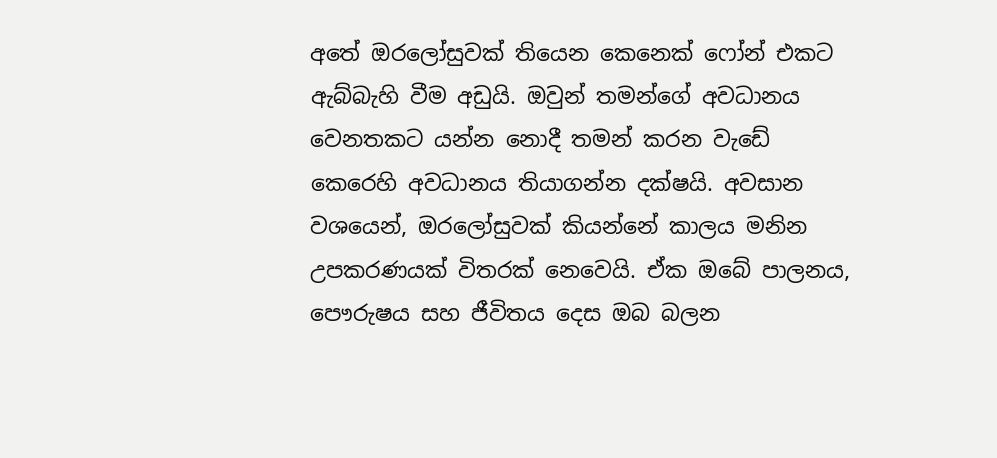අතේ ඔරලෝසුවක් තියෙන කෙනෙක් ෆෝන් එකට ඇබ්බැහි වීම අඩුයි. ඔවුන් තමන්ගේ අවධානය වෙනතකට යන්න නොදී තමන් කරන වැඩේ කෙරෙහි අවධානය තියාගන්න දක්ෂයි. අවසාන වශයෙන්, ඔරලෝසුවක් කියන්නේ කාලය මනින උපකරණයක් විතරක් නෙවෙයි. ඒක ඔබේ පාලනය, පෞරුෂය සහ ජීවිතය දෙස ඔබ බලන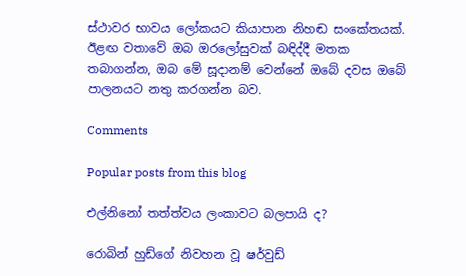ස්ථාවර භාවය ලෝකයට කියාපාන නිහඬ සංකේතයක්. ඊළඟ වතාවේ ඔබ ඔරලෝසුවක් බඳිද්දී මතක තබාගන්න, ඔබ මේ සූදානම් වෙන්නේ ඔබේ දවස ඔබේ පාලනයට නතු කරගන්න බව.

Comments

Popular posts from this blog

එල්නිනෝ තත්ත්වය ලංකාවට බලපායි ද?

රොබින් හුඩ්ගේ නිවහන වූ ෂර්වුඩ්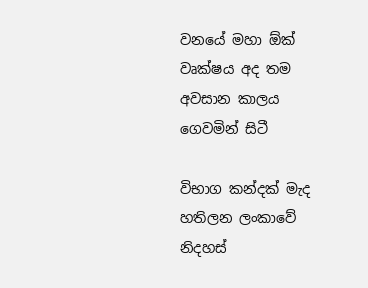වනයේ මහා ඕක් වෘක්ෂය අද තම අවසාන කාලය ගෙවමින් සිටී

විභාග කන්දක් මැද හතිලන ලංකාවේ නිදහස්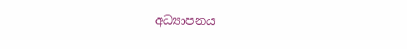අධ්‍යාපනය